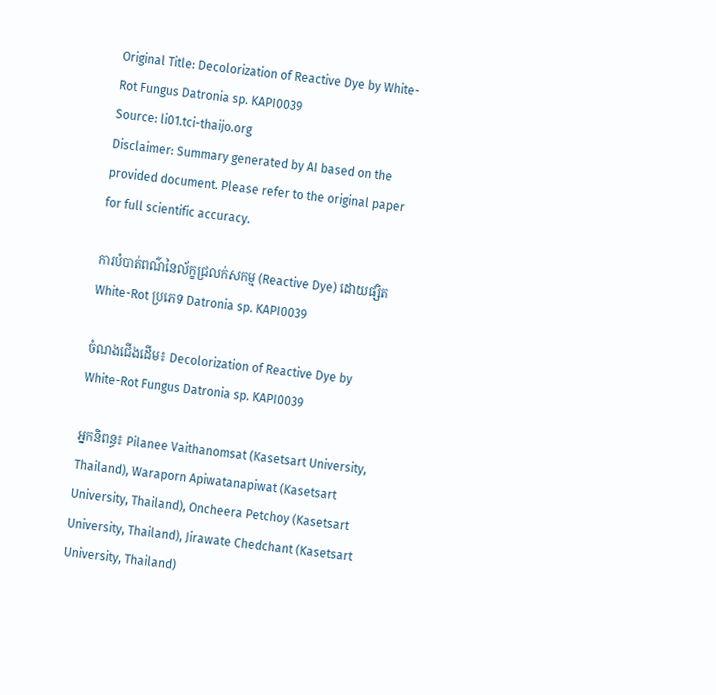Original Title: Decolorization of Reactive Dye by White-Rot Fungus Datronia sp. KAPI0039
Source: li01.tci-thaijo.org
Disclaimer: Summary generated by AI based on the provided document. Please refer to the original paper for full scientific accuracy.

ការបំបាត់ពណ៌នៃល័ក្ខជ្រលក់សកម្ម (Reactive Dye) ដោយផ្សិត White-Rot ប្រភេទ Datronia sp. KAPI0039

ចំណងជើងដើម៖ Decolorization of Reactive Dye by White-Rot Fungus Datronia sp. KAPI0039

អ្នកនិពន្ធ៖ Pilanee Vaithanomsat (Kasetsart University, Thailand), Waraporn Apiwatanapiwat (Kasetsart University, Thailand), Oncheera Petchoy (Kasetsart University, Thailand), Jirawate Chedchant (Kasetsart University, Thailand)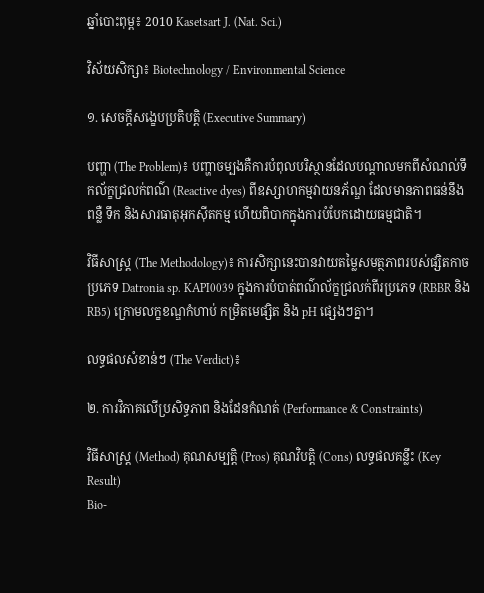ឆ្នាំបោះពុម្ព៖ 2010 Kasetsart J. (Nat. Sci.)

វិស័យសិក្សា៖ Biotechnology / Environmental Science

១. សេចក្តីសង្ខេបប្រតិបត្តិ (Executive Summary)

បញ្ហា (The Problem)៖ បញ្ហាចម្បងគឺការបំពុលបរិស្ថានដែលបណ្តាលមកពីសំណល់ទឹកល័ក្ខជ្រលក់ពណ៌ (Reactive dyes) ពីឧស្សាហកម្មវាយនភ័ណ្ឌ ដែលមានភាពធន់នឹងពន្លឺ ទឹក និងសារធាតុអុកស៊ីតកម្ម ហើយពិបាកក្នុងការបំបែកដោយធម្មជាតិ។

វិធីសាស្ត្រ (The Methodology)៖ ការសិក្សានេះបានវាយតម្លៃសមត្ថភាពរបស់ផ្សិតកាចប្រភេទ Datronia sp. KAPI0039 ក្នុងការបំបាត់ពណ៌ល័ក្ខជ្រលក់ពីរប្រភេទ (RBBR និង RB5) ក្រោមលក្ខខណ្ឌកំហាប់ កម្រិតមេផ្សិត និង pH ផ្សេងៗគ្នា។

លទ្ធផលសំខាន់ៗ (The Verdict)៖

២. ការវិភាគលើប្រសិទ្ធភាព និងដែនកំណត់ (Performance & Constraints)

វិធីសាស្ត្រ (Method) គុណសម្បត្តិ (Pros) គុណវិបត្តិ (Cons) លទ្ធផលគន្លឹះ (Key Result)
Bio-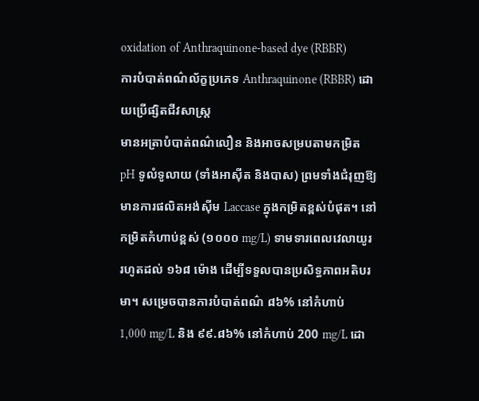oxidation of Anthraquinone-based dye (RBBR)
ការបំបាត់ពណ៌ល័ក្ខប្រភេទ Anthraquinone (RBBR) ដោយប្រើផ្សិតជីវសាស្ត្រ
មានអត្រាបំបាត់ពណ៌លឿន និងអាចសម្របតាមកម្រិត pH ទូលំទូលាយ (ទាំងអាស៊ីត និងបាស) ព្រមទាំងជំរុញឱ្យមានការផលិតអង់ស៊ីម Laccase ក្នុងកម្រិតខ្ពស់បំផុត។ នៅកម្រិតកំហាប់ខ្ពស់ (១០០០ mg/L) ទាមទារពេលវេលាយូររហូតដល់ ១៦៨ ម៉ោង ដើម្បីទទួលបានប្រសិទ្ធភាពអតិបរមា។ សម្រេចបានការបំបាត់ពណ៌ ៨៦% នៅកំហាប់ 1,000 mg/L និង ៩៩.៨៦% នៅកំហាប់ 200 mg/L ដោ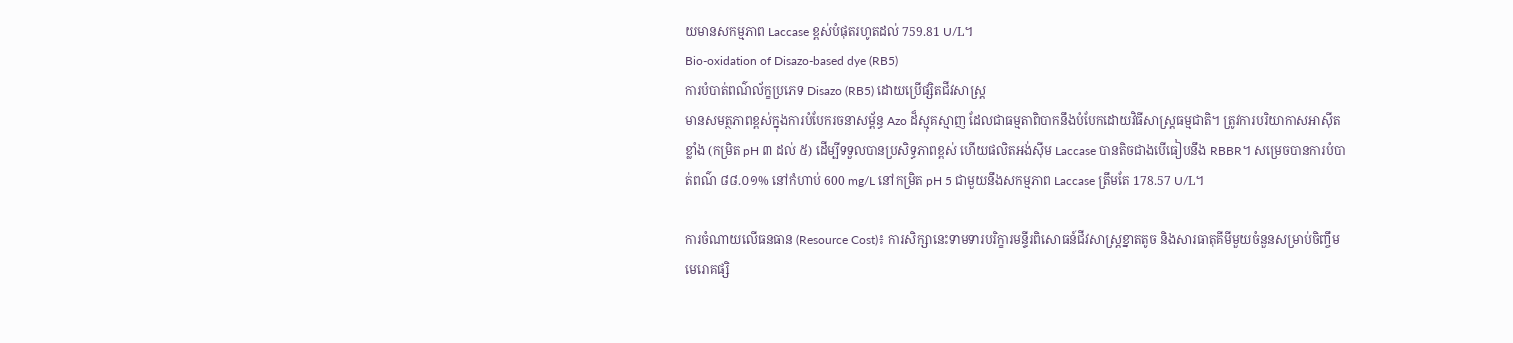យមានសកម្មភាព Laccase ខ្ពស់បំផុតរហូតដល់ 759.81 U/L។
Bio-oxidation of Disazo-based dye (RB5)
ការបំបាត់ពណ៌ល័ក្ខប្រភេទ Disazo (RB5) ដោយប្រើផ្សិតជីវសាស្ត្រ
មានសមត្ថភាពខ្ពស់ក្នុងការបំបែករចនាសម្ព័ន្ធ Azo ដ៏ស្មុគស្មាញ ដែលជាធម្មតាពិបាកនឹងបំបែកដោយវិធីសាស្រ្តធម្មជាតិ។ ត្រូវការបរិយាកាសអាស៊ីតខ្លាំង (កម្រិត pH ៣ ដល់ ៥) ដើម្បីទទួលបានប្រសិទ្ធភាពខ្ពស់ ហើយផលិតអង់ស៊ីម Laccase បានតិចជាងបើធៀបនឹង RBBR។ សម្រេចបានការបំបាត់ពណ៌ ៨៨.០១% នៅកំហាប់ 600 mg/L នៅកម្រិត pH 5 ជាមួយនឹងសកម្មភាព Laccase ត្រឹមតែ 178.57 U/L។

ការចំណាយលើធនធាន (Resource Cost)៖ ការសិក្សានេះទាមទារបរិក្ខារមន្ទីរពិសោធន៍ជីវសាស្ត្រខ្នាតតូច និងសារធាតុគីមីមួយចំនួនសម្រាប់ចិញ្ចឹមមេរោគផ្សិ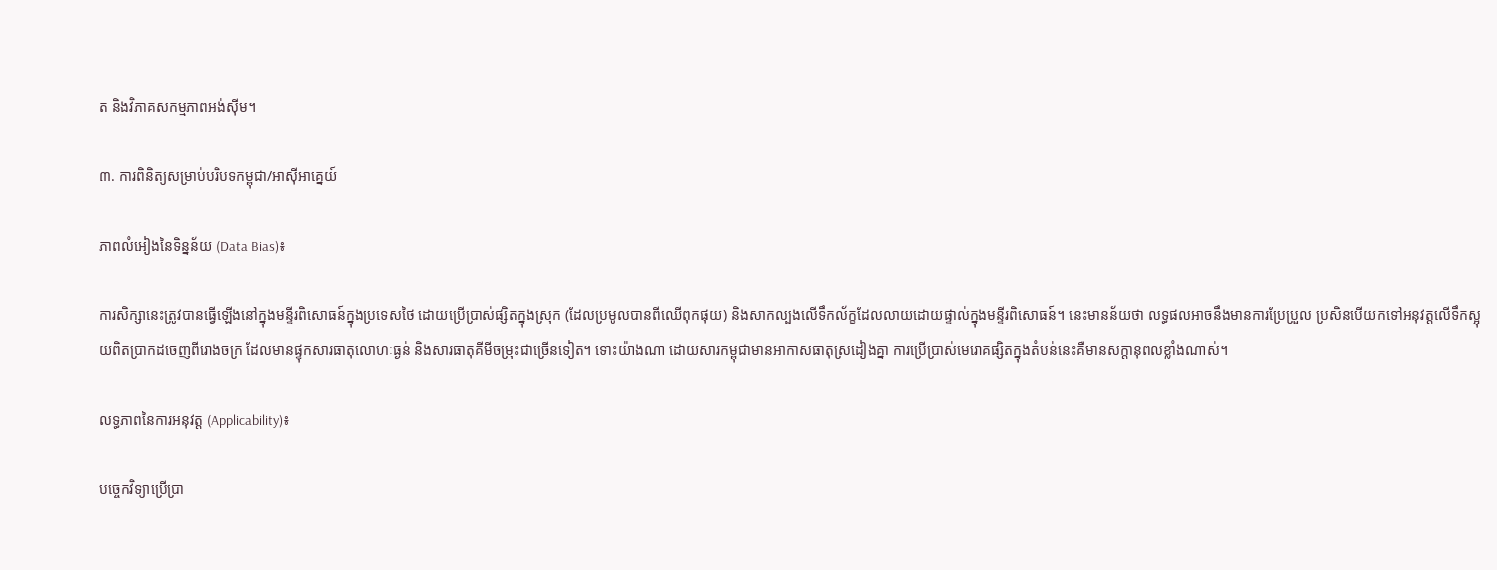ត និងវិភាគសកម្មភាពអង់ស៊ីម។

៣. ការពិនិត្យសម្រាប់បរិបទកម្ពុជា/អាស៊ីអាគ្នេយ៍

ភាពលំអៀងនៃទិន្នន័យ (Data Bias)៖

ការសិក្សានេះត្រូវបានធ្វើឡើងនៅក្នុងមន្ទីរពិសោធន៍ក្នុងប្រទេសថៃ ដោយប្រើប្រាស់ផ្សិតក្នុងស្រុក (ដែលប្រមូលបានពីឈើពុកផុយ) និងសាកល្បងលើទឹកល័ក្ខដែលលាយដោយផ្ទាល់ក្នុងមន្ទីរពិសោធន៍។ នេះមានន័យថា លទ្ធផលអាចនឹងមានការប្រែប្រួល ប្រសិនបើយកទៅអនុវត្តលើទឹកស្អុយពិតប្រាកដចេញពីរោងចក្រ ដែលមានផ្ទុកសារធាតុលោហៈធ្ងន់ និងសារធាតុគីមីចម្រុះជាច្រើនទៀត។ ទោះយ៉ាងណា ដោយសារកម្ពុជាមានអាកាសធាតុស្រដៀងគ្នា ការប្រើប្រាស់មេរោគផ្សិតក្នុងតំបន់នេះគឺមានសក្តានុពលខ្លាំងណាស់។

លទ្ធភាពនៃការអនុវត្ត (Applicability)៖

បច្ចេកវិទ្យាប្រើប្រា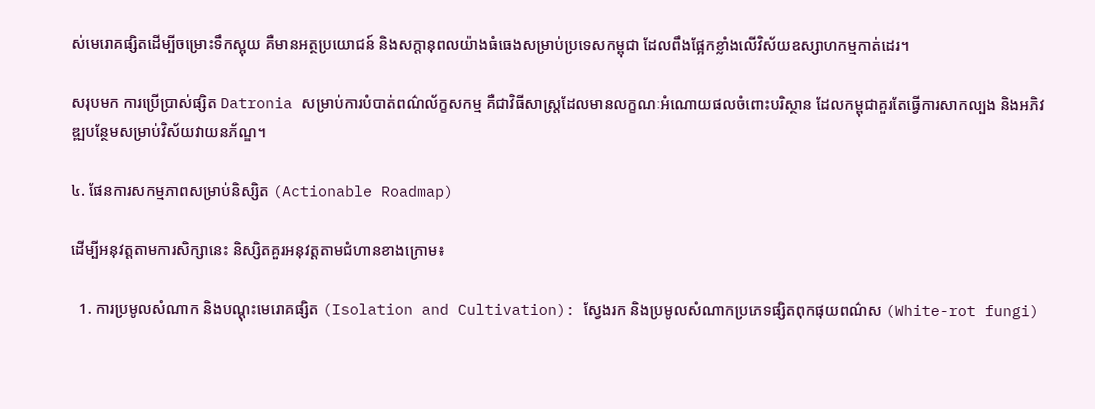ស់មេរោគផ្សិតដើម្បីចម្រោះទឹកស្អុយ គឺមានអត្ថប្រយោជន៍ និងសក្តានុពលយ៉ាងធំធេងសម្រាប់ប្រទេសកម្ពុជា ដែលពឹងផ្អែកខ្លាំងលើវិស័យឧស្សាហកម្មកាត់ដេរ។

សរុបមក ការប្រើប្រាស់ផ្សិត Datronia សម្រាប់ការបំបាត់ពណ៌ល័ក្ខសកម្ម គឺជាវិធីសាស្ត្រដែលមានលក្ខណៈអំណោយផលចំពោះបរិស្ថាន ដែលកម្ពុជាគួរតែធ្វើការសាកល្បង និងអភិវឌ្ឍបន្ថែមសម្រាប់វិស័យវាយនភ័ណ្ឌ។

៤. ផែនការសកម្មភាពសម្រាប់និស្សិត (Actionable Roadmap)

ដើម្បីអនុវត្តតាមការសិក្សានេះ និស្សិតគួរអនុវត្តតាមជំហានខាងក្រោម៖

  1. ការប្រមូលសំណាក និងបណ្តុះមេរោគផ្សិត (Isolation and Cultivation): ស្វែងរក និងប្រមូលសំណាកប្រភេទផ្សិតពុកផុយពណ៌ស (White-rot fungi)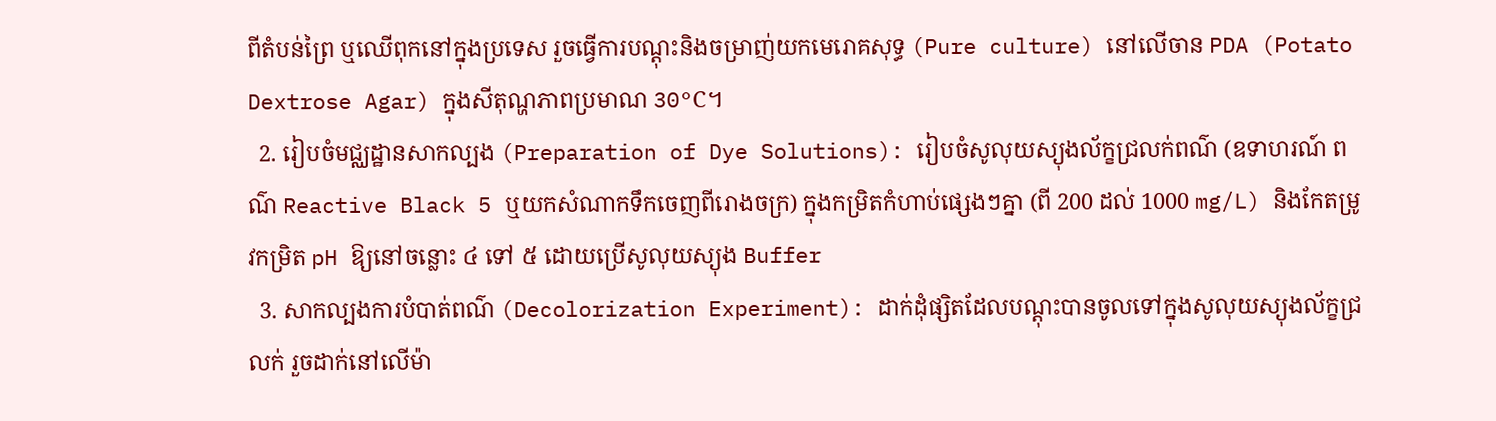ពីតំបន់ព្រៃ ឬឈើពុកនៅក្នុងប្រទេស រួចធ្វើការបណ្តុះនិងចម្រាញ់យកមេរោគសុទ្ធ (Pure culture) នៅលើចាន PDA (Potato Dextrose Agar) ក្នុងសីតុណ្ហភាពប្រមាណ 30°C។
  2. រៀបចំមជ្ឈដ្ឋានសាកល្បង (Preparation of Dye Solutions): រៀបចំសូលុយស្យុងល័ក្ខជ្រលក់ពណ៌ (ឧទាហរណ៍ ពណ៌ Reactive Black 5 ឬយកសំណាកទឹកចេញពីរោងចក្រ) ក្នុងកម្រិតកំហាប់ផ្សេងៗគ្នា (ពី 200 ដល់ 1000 mg/L) និងកែតម្រូវកម្រិត pH ឱ្យនៅចន្លោះ ៤ ទៅ ៥ ដោយប្រើសូលុយស្យុង Buffer
  3. សាកល្បងការបំបាត់ពណ៌ (Decolorization Experiment): ដាក់ដុំផ្សិតដែលបណ្តុះបានចូលទៅក្នុងសូលុយស្យុងល័ក្ខជ្រលក់ រួចដាក់នៅលើម៉ា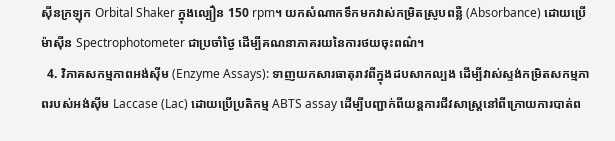ស៊ីនក្រឡុក Orbital Shaker ក្នុងល្បឿន 150 rpm។ យកសំណាកទឹកមកវាស់កម្រិតស្រូបពន្លឺ (Absorbance) ដោយប្រើម៉ាស៊ីន Spectrophotometer ជាប្រចាំថ្ងៃ ដើម្បីគណនាភាគរយនៃការថយចុះពណ៌។
  4. វិភាគសកម្មភាពអង់ស៊ីម (Enzyme Assays): ទាញយកសារធាតុរាវពីក្នុងដបសាកល្បង ដើម្បីវាស់ស្ទង់កម្រិតសកម្មភាពរបស់អង់ស៊ីម Laccase (Lac) ដោយប្រើប្រតិកម្ម ABTS assay ដើម្បីបញ្ជាក់ពីយន្តការជីវសាស្ត្រនៅពីក្រោយការបាត់ព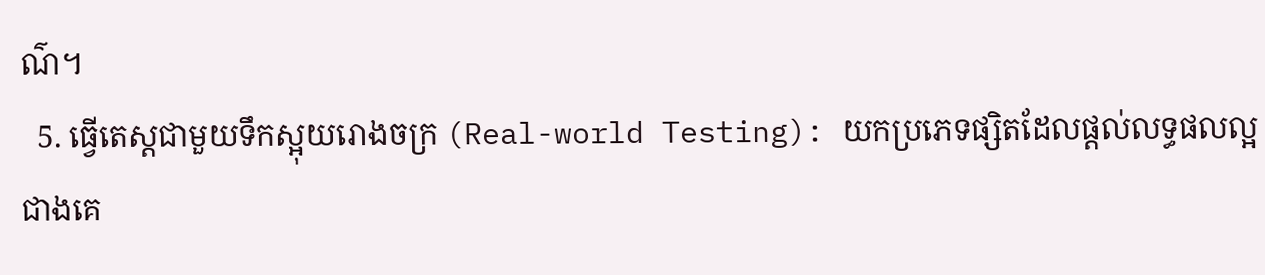ណ៌។
  5. ធ្វើតេស្តជាមួយទឹកស្អុយរោងចក្រ (Real-world Testing): យកប្រភេទផ្សិតដែលផ្តល់លទ្ធផលល្អជាងគេ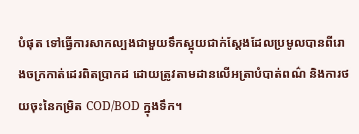បំផុត ទៅធ្វើការសាកល្បងជាមួយទឹកស្អុយជាក់ស្តែងដែលប្រមូលបានពីរោងចក្រកាត់ដេរពិតប្រាកដ ដោយត្រូវតាមដានលើអត្រាបំបាត់ពណ៌ និងការថយចុះនៃកម្រិត COD/BOD ក្នុងទឹក។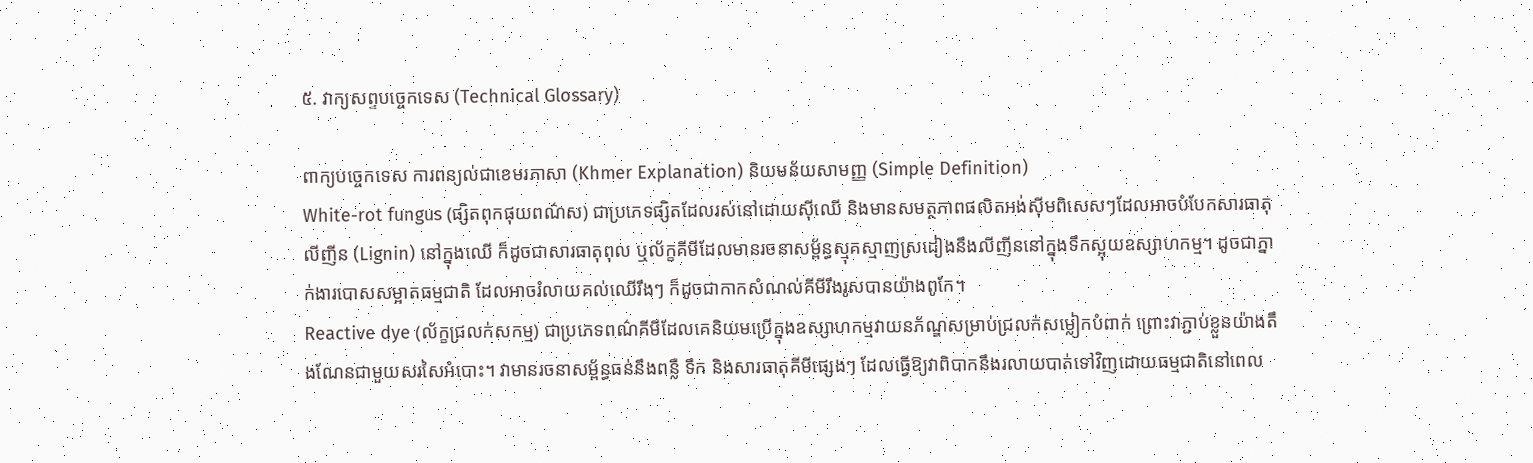៥. វាក្យសព្ទបច្ចេកទេស (Technical Glossary)

ពាក្យបច្ចេកទេស ការពន្យល់ជាខេមរភាសា (Khmer Explanation) និយមន័យសាមញ្ញ (Simple Definition)
White-rot fungus (ផ្សិតពុកផុយពណ៌ស) ជាប្រភេទផ្សិតដែលរស់នៅដោយស៊ីឈើ និងមានសមត្ថភាពផលិតអង់ស៊ីមពិសេសៗដែលអាចបំបែកសារធាតុលីញីន (Lignin) នៅក្នុងឈើ ក៏ដូចជាសារធាតុពុល ឬល័ក្ខគីមីដែលមានរចនាសម្ព័ន្ធស្មុគស្មាញស្រដៀងនឹងលីញីននៅក្នុងទឹកស្អុយឧស្សាហកម្ម។ ដូចជាភ្នាក់ងារបោសសម្អាតធម្មជាតិ ដែលអាចរំលាយគល់ឈើរឹងៗ ក៏ដូចជាកាកសំណល់គីមីរឹងរូសបានយ៉ាងពូកែ។
Reactive dye (ល័ក្ខជ្រលក់សកម្ម) ជាប្រភេទពណ៌គីមីដែលគេនិយមប្រើក្នុងឧស្សាហកម្មវាយនភ័ណ្ឌសម្រាប់ជ្រលក់សម្លៀកបំពាក់ ព្រោះវាភ្ជាប់ខ្លួនយ៉ាងតឹងណែនជាមួយសរសៃអំបោះ។ វាមានរចនាសម្ព័ន្ធធន់នឹងពន្លឺ ទឹក និងសារធាតុគីមីផ្សេងៗ ដែលធ្វើឱ្យវាពិបាកនឹងរលាយបាត់ទៅវិញដោយធម្មជាតិនៅពេល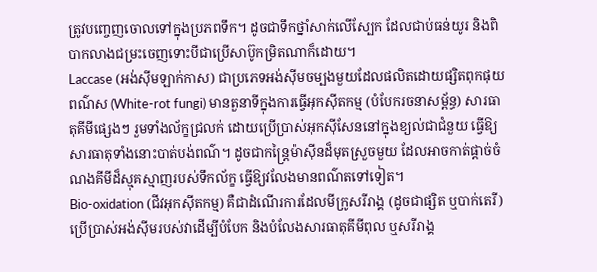ត្រូវបញ្ចេញចោលទៅក្នុងប្រភពទឹក។ ដូចជាទឹកថ្នាំសាក់លើស្បែក ដែលជាប់ធន់យូរ និងពិបាកលាងជម្រះចេញទោះបីជាប្រើសាប៊ូកម្រិតណាក៏ដោយ។
Laccase (អង់ស៊ីមឡាក់កាស) ជាប្រភេទអង់ស៊ីមចម្បងមួយដែលផលិតដោយផ្សិតពុកផុយពណ៌ស (White-rot fungi) មានតួនាទីក្នុងការធ្វើអុកស៊ីតកម្ម (បំបែករចនាសម្ព័ន្ធ) សារធាតុគីមីផ្សេងៗ រួមទាំងល័ក្ខជ្រលក់ ដោយប្រើប្រាស់អុកស៊ីសែននៅក្នុងខ្យល់ជាជំនួយ ធ្វើឱ្យសារធាតុទាំងនោះបាត់បង់ពណ៌។ ដូចជាកន្ត្រៃម៉ាស៊ីនដ៏មុតស្រួចមួយ ដែលអាចកាត់ផ្តាច់ចំណងគីមីដ៏ស្មុគស្មាញរបស់ទឹកល័ក្ខ ធ្វើឱ្យវលែងមានពណ៌តទៅទៀត។
Bio-oxidation (ជីវអុកស៊ីតកម្ម) គឺជាដំណើរការដែលមីក្រូសរីរាង្គ (ដូចជាផ្សិត ឬបាក់តេរី) ប្រើប្រាស់អង់ស៊ីមរបស់វាដើម្បីបំបែក និងបំលែងសារធាតុគីមីពុល ឬសរីរាង្គ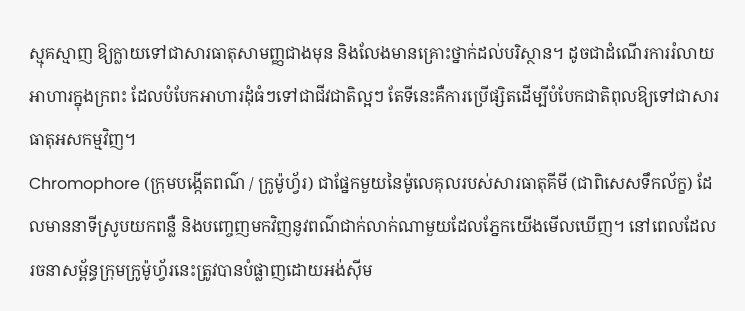ស្មុគស្មាញ ឱ្យក្លាយទៅជាសារធាតុសាមញ្ញជាងមុន និងលែងមានគ្រោះថ្នាក់ដល់បរិស្ថាន។ ដូចជាដំណើរការរំលាយអាហារក្នុងក្រពះ ដែលបំបែកអាហារដុំធំៗទៅជាជីវជាតិល្អៗ តែទីនេះគឺការប្រើផ្សិតដើម្បីបំបែកជាតិពុលឱ្យទៅជាសារធាតុអសកម្មវិញ។
Chromophore (ក្រុមបង្កើតពណ៌ / ក្រូម៉ូហ្វ័រ) ជាផ្នែកមួយនៃម៉ូលេគុលរបស់សារធាតុគីមី (ជាពិសេសទឹកល័ក្ខ) ដែលមាននាទីស្រូបយកពន្លឺ និងបញ្ចេញមកវិញនូវពណ៌ជាក់លាក់ណាមួយដែលភ្នែកយើងមើលឃើញ។ នៅពេលដែលរចនាសម្ព័ន្ធក្រុមក្រូម៉ូហ្វ័រនេះត្រូវបានបំផ្លាញដោយអង់ស៊ីម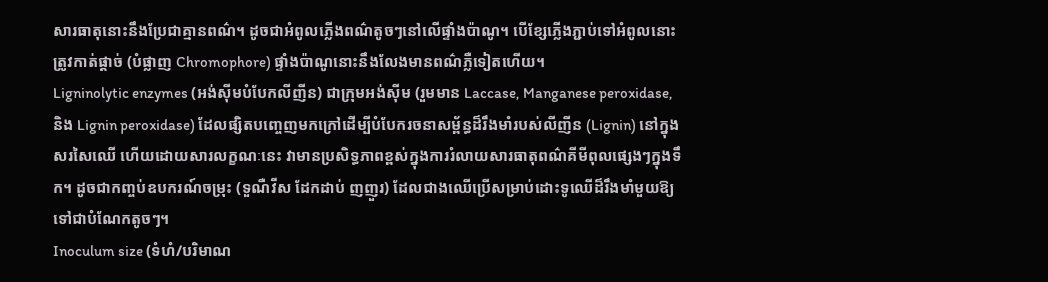សារធាតុនោះនឹងប្រែជាគ្មានពណ៌។ ដូចជាអំពូលភ្លើងពណ៌តូចៗនៅលើផ្ទាំងប៉ាណូ។ បើខ្សែភ្លើងភ្ជាប់ទៅអំពូលនោះត្រូវកាត់ផ្តាច់ (បំផ្លាញ Chromophore) ផ្ទាំងប៉ាណូនោះនឹងលែងមានពណ៌ភ្លឺទៀតហើយ។
Ligninolytic enzymes (អង់ស៊ីមបំបែកលីញីន) ជាក្រុមអង់ស៊ីម (រួមមាន Laccase, Manganese peroxidase, និង Lignin peroxidase) ដែលផ្សិតបញ្ចេញមកក្រៅដើម្បីបំបែករចនាសម្ព័ន្ធដ៏រឹងមាំរបស់លីញីន (Lignin) នៅក្នុងសរសៃឈើ ហើយដោយសារលក្ខណៈនេះ វាមានប្រសិទ្ធភាពខ្ពស់ក្នុងការរំលាយសារធាតុពណ៌គីមីពុលផ្សេងៗក្នុងទឹក។ ដូចជាកញ្ចប់ឧបករណ៍ចម្រុះ (ទួណឺវីស ដែកដាប់ ញញួរ) ដែលជាងឈើប្រើសម្រាប់ដោះទូឈើដ៏រឹងមាំមួយឱ្យទៅជាបំណែកតូចៗ។
Inoculum size (ទំហំ/បរិមាណ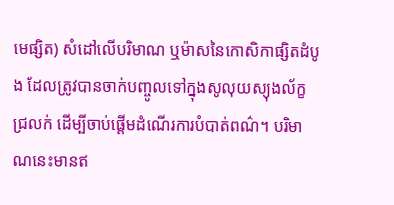មេផ្សិត) សំដៅលើបរិមាណ ឬម៉ាសនៃកោសិកាផ្សិតដំបូង ដែលត្រូវបានចាក់បញ្ចូលទៅក្នុងសូលុយស្យុងល័ក្ខជ្រលក់ ដើម្បីចាប់ផ្តើមដំណើរការបំបាត់ពណ៌។ បរិមាណនេះមានឥ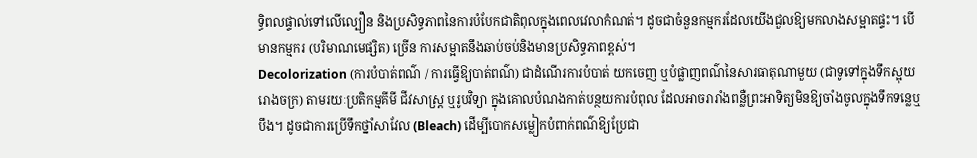ទ្ធិពលផ្ទាល់ទៅលើល្បឿន និងប្រសិទ្ធភាពនៃការបំបែកជាតិពុលក្នុងពេលវេលាកំណត់។ ដូចជាចំនួនកម្មករដែលយើងជួលឱ្យមកលាងសម្អាតផ្ទះ។ បើមានកម្មករ (បរិមាណមេផ្សិត) ច្រើន ការសម្អាតនឹងឆាប់ចប់និងមានប្រសិទ្ធភាពខ្ពស់។
Decolorization (ការបំបាត់ពណ៌ / ការធ្វើឱ្យបាត់ពណ៌) ជាដំណើរការបំបាត់ យកចេញ ឬបំផ្លាញពណ៌នៃសារធាតុណាមួយ (ជាទូទៅក្នុងទឹកស្អុយរោងចក្រ) តាមរយៈប្រតិកម្មគីមី ជីវសាស្ត្រ ឬរូបវិទ្យា ក្នុងគោលបំណងកាត់បន្ថយការបំពុល ដែលអាចរារាំងពន្លឺព្រះអាទិត្យមិនឱ្យចាំងចូលក្នុងទឹកទន្លេឬបឹង។ ដូចជាការប្រើទឹកថ្នាំសាវែល (Bleach) ដើម្បីបោកសម្លៀកបំពាក់ពណ៌ឱ្យប្រែជា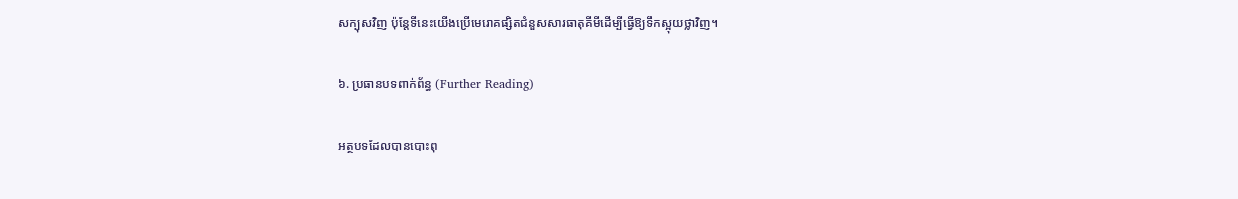សក្បុសវិញ ប៉ុន្តែទីនេះយើងប្រើមេរោគផ្សិតជំនួសសារធាតុគីមីដើម្បីធ្វើឱ្យទឹកស្អុយថ្លាវិញ។

៦. ប្រធានបទពាក់ព័ន្ធ (Further Reading)

អត្ថបទដែលបានបោះពុ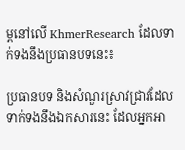ម្ពនៅលើ KhmerResearch ដែលទាក់ទងនឹងប្រធានបទនេះ៖

ប្រធានបទ និងសំណួរស្រាវជ្រាវដែលទាក់ទងនឹងឯកសារនេះ ដែលអ្នកអា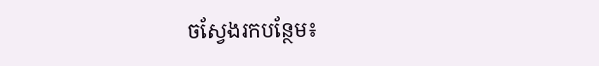ចស្វែងរកបន្ថែម៖